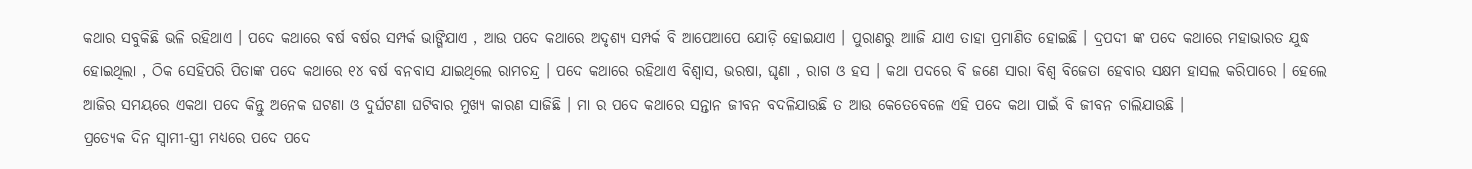କଥାର ସବୁକିଛି ଭଳି ରହିଥାଏ । ପଦେ କଥାରେ ବର୍ଷ ବର୍ଷର ସମ୍ପର୍କ ଭାଙ୍ଗିଯାଏ , ଆଉ ପଦେ କଥାରେ ଅଦୃଶ୍ୟ ସମ୍ପର୍କ ବି ଆପେଆପେ ଯୋଡ଼ି ହୋଇଯାଏ । ପୁରାଣରୁ ଆାଜି ଯାଏ ତାହା ପ୍ରମାଣିତ ହୋଇଛି । ଦ୍ରପଦୀ ଙ୍କ ପଦେ କଥାରେ ମହାଭାରତ ଯୁଦ୍ଧ ହୋଇଥିଲା , ଠିକ ସେହିପରି ପିତାଙ୍କ ପଦେ କଥାରେ ୧୪ ବର୍ଷ ବନବାସ ଯାଇଥିଲେ ରାମଚନ୍ଦ୍ର । ପଦେ କଥାରେ ରହିଥାଏ ବିଶ୍ବାସ, ଭରଷା, ଘୃଣା , ରାଗ ଓ ହସ । କଥା ପଦରେ ବି ଜଣେ ସାରା ବିଶ୍ବ ବିଜେତା ହେବାର ସକ୍ଷମ ହାସଲ କରିପାରେ । ହେଲେ ଆଜିର ସମୟରେ ଏକଥା ପଦେ କିନ୍ତୁ ଅନେକ ଘଟଣା ଓ ଦୁର୍ଘଟଣା ଘଟିବାର ମୁଖ୍ୟ କାରଣ ସାଜିଛି । ମା ର ପଦେ କଥାରେ ସନ୍ତାନ ଜୀବନ ବଦଳିଯାଉଛି ତ ଆଉ କେତେବେଳେ ଏହି ପଦେ କଥା ପାଇଁ ବି ଜୀବନ ଚାଲିଯାଉଛି ।
ପ୍ରତ୍ୟେକ ଦିନ ସ୍ବାମୀ-ସ୍ତ୍ରୀ ମଧ୍ୟରେ ପଦେ ପଦେ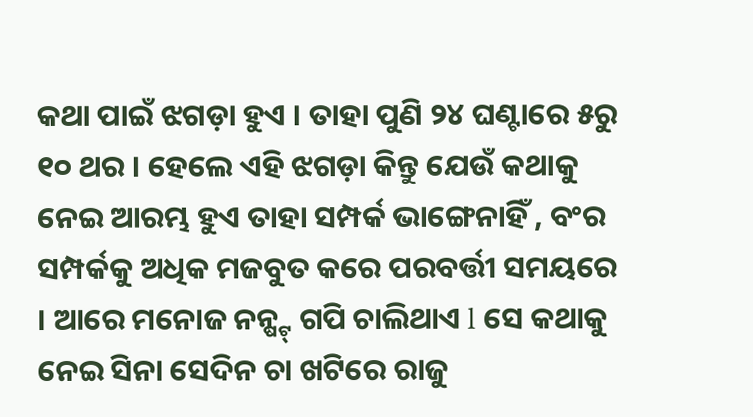କଥା ପାଇଁ ଝଗଡ଼ା ହୁଏ । ତାହା ପୁଣି ୨୪ ଘଣ୍ଟାରେ ୫ରୁ ୧୦ ଥର । ହେଲେ ଏହି ଝଗଡ଼ା କିନ୍ତୁ ଯେଉଁ କଥାକୁ ନେଇ ଆରମ୍ଭ ହୁଏ ତାହା ସମ୍ପର୍କ ଭାଙ୍ଗେନାହିଁ , ବଂର ସମ୍ପର୍କକୁ ଅଧିକ ମଜବୁତ କରେ ପରବର୍ତ୍ତୀ ସମୟରେ । ଆରେ ମନୋଜ ନନ୍ଷ୍ଟ୍ ଗପି ଚାଲିଥାଏ l ସେ କଥାକୁ ନେଇ ସିନା ସେଦିନ ଚା ଖଟିରେ ରାଜୁ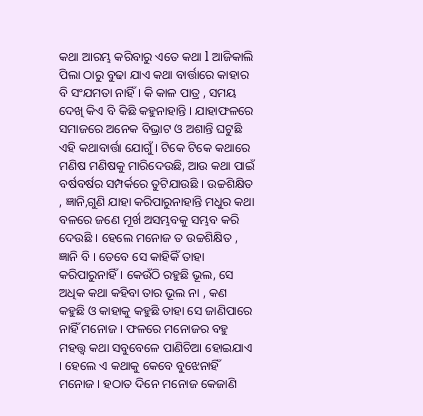କଥା ଆରମ୍ଭ କରିବାରୁ ଏତେ କଥା l ଆଜିକାଲି ପିଲା ଠାରୁ ବୁଢା ଯାଏ କଥା ବାର୍ତ୍ତାରେ କାହାର ବି ସଂଯମତା ନାହିଁ । କି କାଳ ପାତ୍ର , ସମୟ ଦେଖି କିଏ ବି କିଛି କହୁନାହାନ୍ତି । ଯାହାଫଳରେ ସମାଜରେ ଅନେକ ବିଭ୍ରାଟ ଓ ଅଶାନ୍ତି ଘଟୁଛି ଏହି କଥାବାର୍ତ୍ତା ଯୋଗୁଁ । ଟିକେ ଟିକେ କଥାରେ ମଣିଷ ମଣିଷକୁ ମାରିଦେଉଛି, ଆଉ କଥା ପାଇଁ ବର୍ଷବର୍ଷର ସମ୍ପର୍କରେ ତୁଟିଯାଉଛି । ଉଚ୍ଚଶିକ୍ଷିତ , ଜ୍ଞାନି,ଗୁଣି ଯାହା କରିପାରୁନାହାନ୍ତି ମଧୁର କଥା ବଳରେ ଜଣେ ମୂର୍ଖ ଅସମ୍ଭବକୁ ସମ୍ଭବ କରି ଦେଉଛି । ହେଲେ ମନୋଜ ତ ଉଚ୍ଚଶିକ୍ଷିତ , ଜ୍ଞାନି ବି । ତେବେ ସେ କାହିକିଁ ତାହା କରିପାରୁନାହିଁ । କେଉଁଠି ରହୁଛି ଭୂଲ, ସେ ଅଧିକ କଥା କହିବା ତାର ଭୂଲ ନା , କଣ କହୁଛି ଓ କାହାକୁ କହୁଛି ତାହା ସେ ଜାଣିପାରେ ନାହିଁ ମନୋଜ । ଫଳରେ ମନୋଜର ବହୁ ମହତ୍ତ୍ବ କଥା ସବୁବେଳେ ପାଣିଚିଆ ହୋଇଯାଏ । ହେଲେ ଏ କଥାକୁ କେବେ ବୁଝେନାହିଁ ମନୋଜ । ହଠାତ ଦିନେ ମନୋଜ କେଜାଣି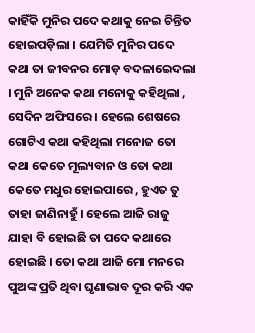କାହିଁକି ମୁନିର ପଦେ କଥାକୁ ନେଇ ଚିନ୍ତିତ ହୋଇପଡ଼ିଲା । ଯେମିତି ମୁନିର ପଦେ କଥା ତା ଜୀବନର ମୋଡ଼ ବଦଳାଇେଦଲା । ମୁନି ଅନେକ କଥା ମନୋକୁ କହିଥିଲା , ସେଦିନ ଅଫିସରେ । ହେଲେ ଶେଷରେ ଗୋଟିଏ କଥା କହିଥିଲା ମନୋଜ ତୋ କଥା କେତେ ମୂଲ୍ୟବାନ ଓ ତୋ କଥା କେତେ ମଧୁର ହୋଇପାରେ , ହୁଏତ ତୁ ତାହା ଜାଣିନାହୁଁ । ହେଲେ ଆଜି ରାଜୁ ଯାହା ବି ହୋଇଛି ତା ପଦେ କଥାରେ ହୋଇଛି । ତୋ କଥା ଆଜି ମୋ ମନରେ ପୁଅଙ୍କ ପ୍ରତି ଥିବା ଘୃଣାଭାବ ଦୂର କରି ଏକ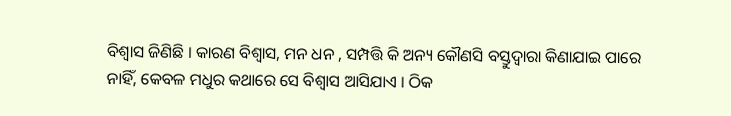ବିଶ୍ବାସ ଜିଣିଛି । କାରଣ ବିଶ୍ବାସ, ମନ ଧନ , ସମ୍ପତ୍ତି କି ଅନ୍ୟ କୌଣସି ବସ୍ତୁଦ୍ବାରା କିଣାଯାଇ ପାରେ ନାହିଁ, କେବଳ ମଧୁର କଥାରେ ସେ ବିଶ୍ବାସ ଆସିଯାଏ । ଠିକ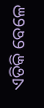ଏତିକି ବେଳେ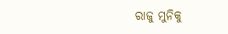ରାଜୁ ମୁନିକୁ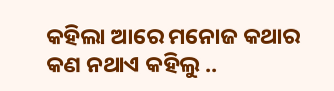କହିଲା ଆରେ ମନୋଜ କଥାର କଣ ନଥାଏ କହିଲୁ ..